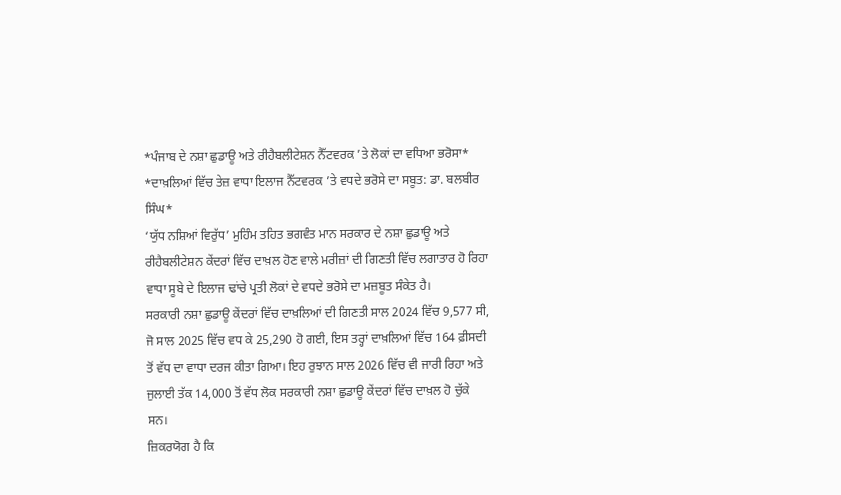*ਪੰਜਾਬ ਦੇ ਨਸ਼ਾ ਛੁਡਾਊ ਅਤੇ ਰੀਹੈਬਲੀਟੇਸ਼ਨ ਨੈੱਟਵਰਕ ’ਤੇ ਲੋਕਾਂ ਦਾ ਵਧਿਆ ਭਰੋਸਾ*
*ਦਾਖ਼ਲਿਆਂ ਵਿੱਚ ਤੇਜ਼ ਵਾਧਾ ਇਲਾਜ ਨੈੱਟਵਰਕ ’ਤੇ ਵਧਦੇ ਭਰੋਸੇ ਦਾ ਸਬੂਤ: ਡਾ. ਬਲਬੀਰ ਸਿੰਘ*
‘ਯੁੱਧ ਨਸ਼ਿਆਂ ਵਿਰੁੱਧ’ ਮੁਹਿੰਮ ਤਹਿਤ ਭਗਵੰਤ ਮਾਨ ਸਰਕਾਰ ਦੇ ਨਸ਼ਾ ਛੁਡਾਊ ਅਤੇ ਰੀਹੈਬਲੀਟੇਸ਼ਨ ਕੇਂਦਰਾਂ ਵਿੱਚ ਦਾਖ਼ਲ ਹੋਣ ਵਾਲੇ ਮਰੀਜ਼ਾਂ ਦੀ ਗਿਣਤੀ ਵਿੱਚ ਲਗਾਤਾਰ ਹੋ ਰਿਹਾ ਵਾਧਾ ਸੂਬੇ ਦੇ ਇਲਾਜ ਢਾਂਚੇ ਪ੍ਰਤੀ ਲੋਕਾਂ ਦੇ ਵਧਦੇ ਭਰੋਸੇ ਦਾ ਮਜ਼ਬੂਤ ਸੰਕੇਤ ਹੈ।
ਸਰਕਾਰੀ ਨਸ਼ਾ ਛੁਡਾਊ ਕੇਂਦਰਾਂ ਵਿੱਚ ਦਾਖ਼ਲਿਆਂ ਦੀ ਗਿਣਤੀ ਸਾਲ 2024 ਵਿੱਚ 9,577 ਸੀ, ਜੋ ਸਾਲ 2025 ਵਿੱਚ ਵਧ ਕੇ 25,290 ਹੋ ਗਈ, ਇਸ ਤਰ੍ਹਾਂ ਦਾਖ਼ਲਿਆਂ ਵਿੱਚ 164 ਫ਼ੀਸਦੀ ਤੋਂ ਵੱਧ ਦਾ ਵਾਧਾ ਦਰਜ ਕੀਤਾ ਗਿਆ। ਇਹ ਰੁਝਾਨ ਸਾਲ 2026 ਵਿੱਚ ਵੀ ਜਾਰੀ ਰਿਹਾ ਅਤੇ ਜੁਲਾਈ ਤੱਕ 14,000 ਤੋਂ ਵੱਧ ਲੋਕ ਸਰਕਾਰੀ ਨਸ਼ਾ ਛੁਡਾਊ ਕੇਂਦਰਾਂ ਵਿੱਚ ਦਾਖ਼ਲ ਹੋ ਚੁੱਕੇ ਸਨ।
ਜ਼ਿਕਰਯੋਗ ਹੈ ਕਿ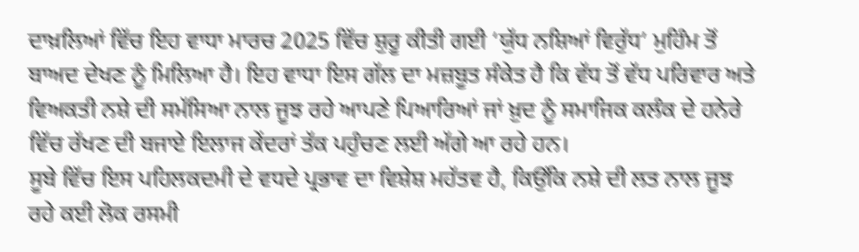ਦਾਖ਼ਲਿਆਂ ਵਿੱਚ ਇਹ ਵਾਧਾ ਮਾਰਚ 2025 ਵਿੱਚ ਸ਼ੁਰੂ ਕੀਤੀ ਗਈ ‘ਯੁੱਧ ਨਸ਼ਿਆਂ ਵਿਰੁੱਧ’ ਮੁਹਿੰਮ ਤੋਂ ਬਾਅਦ ਦੇਖਣ ਨੂੰ ਮਿਲਿਆ ਹੈ। ਇਹ ਵਾਧਾ ਇਸ ਗੱਲ ਦਾ ਮਜ਼ਬੂਤ ਸੰਕੇਤ ਹੈ ਕਿ ਵੱਧ ਤੋਂ ਵੱਧ ਪਰਿਵਾਰ ਅਤੇ ਵਿਅਕਤੀ ਨਸ਼ੇ ਦੀ ਸਮੱਸਿਆ ਨਾਲ ਜੂਝ ਰਹੇ ਆਪਣੇ ਪਿਆਰਿਆਂ ਜਾਂ ਖ਼ੁਦ ਨੂੰ ਸਮਾਜਿਕ ਕਲੰਕ ਦੇ ਹਨੇਰੇ ਵਿੱਚ ਰੱਖਣ ਦੀ ਬਜਾਏ ਇਲਾਜ ਕੇਂਦਰਾਂ ਤੱਕ ਪਹੁੰਚਣ ਲਈ ਅੱਗੇ ਆ ਰਹੇ ਹਨ।
ਸੂਬੇ ਵਿੱਚ ਇਸ ਪਹਿਲਕਦਮੀ ਦੇ ਵਧਦੇ ਪ੍ਰਭਾਵ ਦਾ ਵਿਸ਼ੇਸ਼ ਮਹੱਤਵ ਹੈ, ਕਿਉਂਕਿ ਨਸ਼ੇ ਦੀ ਲਤ ਨਾਲ ਜੂਝ ਰਹੇ ਕਈ ਲੋਕ ਰਸਮੀ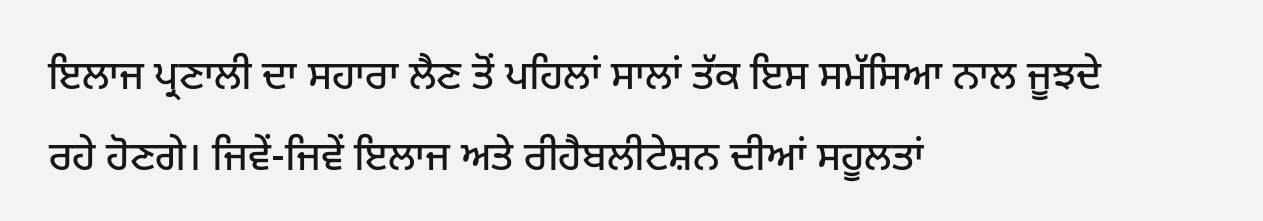ਇਲਾਜ ਪ੍ਰਣਾਲੀ ਦਾ ਸਹਾਰਾ ਲੈਣ ਤੋਂ ਪਹਿਲਾਂ ਸਾਲਾਂ ਤੱਕ ਇਸ ਸਮੱਸਿਆ ਨਾਲ ਜੂਝਦੇ ਰਹੇ ਹੋਣਗੇ। ਜਿਵੇਂ-ਜਿਵੇਂ ਇਲਾਜ ਅਤੇ ਰੀਹੈਬਲੀਟੇਸ਼ਨ ਦੀਆਂ ਸਹੂਲਤਾਂ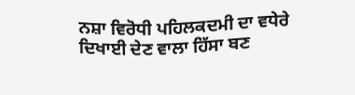ਨਸ਼ਾ ਵਿਰੋਧੀ ਪਹਿਲਕਦਮੀ ਦਾ ਵਧੇਰੇ ਦਿਖਾਈ ਦੇਣ ਵਾਲਾ ਹਿੱਸਾ ਬਣ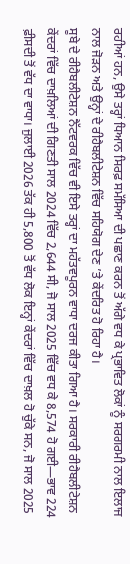ਰਹੀਆਂ ਹਨ, ਉਸੇ ਤਰ੍ਹਾਂ ਧਿਆਨ ਸਿਰਫ਼ ਸਮੱਸਿਆ ਦੀ ਪਛਾਣ ਕਰਨ ਤੋਂ ਅੱਗੇ ਵਧ ਕੇ ਪ੍ਰਭਾਵਿਤ ਲੋਕਾਂ ਨੂੰ ਸਰਗਰਮੀ ਨਾਲ ਇਲਾਜ ਨਾਲ ਜੋੜਨ ਅਤੇ ਉਨ੍ਹਾਂ ਦੇ ਰੀਹੈਬਲੀਟੇਸ਼ਨ ਵਿੱਚ ਸਹਿਯੋਗ ਦੇਣ ’ਤੇ ਕੇਂਦਰਿਤ ਹੋ ਰਿਹਾ ਹੈ।
ਸੂਬੇ ਦੇ ਰੀਹੈਬਲੀਟੇਸ਼ਨ ਨੈੱਟਵਰਕ ਵਿੱਚ ਵੀ ਇਸੇ ਤਰ੍ਹਾਂ ਦਾ ਮਹੱਤਵਪੂਰਨ ਵਾਧਾ ਦਰਜ ਕੀਤਾ ਗਿਆ ਹੈ। ਸਰਕਾਰੀ ਰੀਹੈਬਲੀਟੇਸ਼ਨ ਕੇਂਦਰਾਂ ਵਿੱਚ ਦਾਖ਼ਲਿਆਂ ਦੀ ਗਿਣਤੀ ਸਾਲ 2024 ਵਿੱਚ 2,644 ਸੀ, ਜੋ ਸਾਲ 2025 ਵਿੱਚ ਵਧ ਕੇ 8,574 ਹੋ ਗਈ—ਭਾਵ 224 ਫ਼ੀਸਦੀ ਤੋਂ ਵੱਧ ਦਾ ਵਾਧਾ। ਜੁਲਾਈ 2026 ਤੱਕ ਹੀ 5,800 ਤੋਂ ਵੱਧ ਲੋਕ ਇਨ੍ਹਾਂ ਕੇਂਦਰਾਂ ਵਿੱਚ ਦਾਖ਼ਲ ਹੋ ਚੁੱਕੇ ਸਨ, ਜੋ ਸਾਲ 2025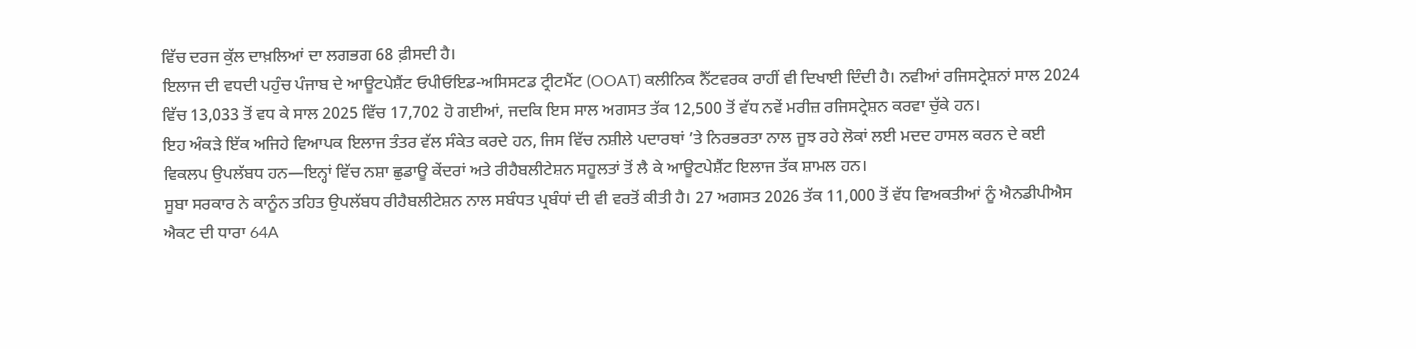ਵਿੱਚ ਦਰਜ ਕੁੱਲ ਦਾਖ਼ਲਿਆਂ ਦਾ ਲਗਭਗ 68 ਫ਼ੀਸਦੀ ਹੈ।
ਇਲਾਜ ਦੀ ਵਧਦੀ ਪਹੁੰਚ ਪੰਜਾਬ ਦੇ ਆਊਟਪੇਸ਼ੈਂਟ ਓਪੀਓਇਡ-ਅਸਿਸਟਡ ਟ੍ਰੀਟਮੈਂਟ (OOAT) ਕਲੀਨਿਕ ਨੈੱਟਵਰਕ ਰਾਹੀਂ ਵੀ ਦਿਖਾਈ ਦਿੰਦੀ ਹੈ। ਨਵੀਆਂ ਰਜਿਸਟ੍ਰੇਸ਼ਨਾਂ ਸਾਲ 2024 ਵਿੱਚ 13,033 ਤੋਂ ਵਧ ਕੇ ਸਾਲ 2025 ਵਿੱਚ 17,702 ਹੋ ਗਈਆਂ, ਜਦਕਿ ਇਸ ਸਾਲ ਅਗਸਤ ਤੱਕ 12,500 ਤੋਂ ਵੱਧ ਨਵੇਂ ਮਰੀਜ਼ ਰਜਿਸਟ੍ਰੇਸ਼ਨ ਕਰਵਾ ਚੁੱਕੇ ਹਨ।
ਇਹ ਅੰਕੜੇ ਇੱਕ ਅਜਿਹੇ ਵਿਆਪਕ ਇਲਾਜ ਤੰਤਰ ਵੱਲ ਸੰਕੇਤ ਕਰਦੇ ਹਨ, ਜਿਸ ਵਿੱਚ ਨਸ਼ੀਲੇ ਪਦਾਰਥਾਂ ’ਤੇ ਨਿਰਭਰਤਾ ਨਾਲ ਜੂਝ ਰਹੇ ਲੋਕਾਂ ਲਈ ਮਦਦ ਹਾਸਲ ਕਰਨ ਦੇ ਕਈ ਵਿਕਲਪ ਉਪਲੱਬਧ ਹਨ—ਇਨ੍ਹਾਂ ਵਿੱਚ ਨਸ਼ਾ ਛੁਡਾਊ ਕੇਂਦਰਾਂ ਅਤੇ ਰੀਹੈਬਲੀਟੇਸ਼ਨ ਸਹੂਲਤਾਂ ਤੋਂ ਲੈ ਕੇ ਆਊਟਪੇਸ਼ੈਂਟ ਇਲਾਜ ਤੱਕ ਸ਼ਾਮਲ ਹਨ।
ਸੂਬਾ ਸਰਕਾਰ ਨੇ ਕਾਨੂੰਨ ਤਹਿਤ ਉਪਲੱਬਧ ਰੀਹੈਬਲੀਟੇਸ਼ਨ ਨਾਲ ਸਬੰਧਤ ਪ੍ਰਬੰਧਾਂ ਦੀ ਵੀ ਵਰਤੋਂ ਕੀਤੀ ਹੈ। 27 ਅਗਸਤ 2026 ਤੱਕ 11,000 ਤੋਂ ਵੱਧ ਵਿਅਕਤੀਆਂ ਨੂੰ ਐਨਡੀਪੀਐਸ ਐਕਟ ਦੀ ਧਾਰਾ 64A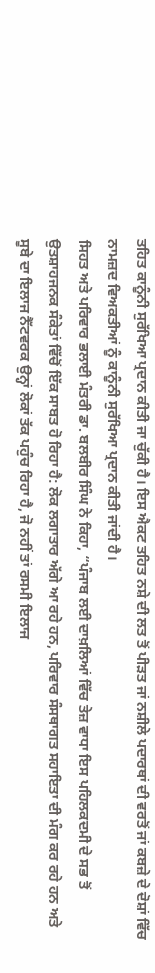ਤਹਿਤ ਕਾਨੂੰਨੀ ਸੁਰੱਖਿਆ ਪ੍ਰਦਾਨ ਕੀਤੀ ਜਾ ਚੁੱਕੀ ਹੈ। ਇਸ ਐਕਟ ਤਹਿਤ ਨਸ਼ੇ ਦੀ ਲਤ ਤੋਂ ਪੀੜਤ ਜਾਂ ਨਸ਼ੀਲੇ ਪਦਾਰਥਾਂ ਦੀ ਵਰਤੋਂ ਜਾਂ ਕਬਜ਼ੇ ਦੇ ਦੋਸ਼ਾਂ ਵਿੱਚ ਨਾਮਜ਼ਦ ਵਿਅਕਤੀਆਂ ਨੂੰ ਕਾਨੂੰਨੀ ਸੁਰੱਖਿਆ ਪ੍ਰਦਾਨ ਕੀਤੀ ਜਾਂਦੀ ਹੈ।
ਸਿਹਤ ਅਤੇ ਪਰਿਵਾਰ ਭਲਾਈ ਮੰਤਰੀ ਡਾ. ਬਲਬੀਰ ਸਿੰਘ ਨੇ ਕਿਹਾ, “ਪੰਜਾਬ ਲਈ ਦਾਖ਼ਲਿਆਂ ਵਿੱਚ ਤੇਜ਼ ਵਾਧਾ ਇਸ ਪਹਿਲਕਦਮੀ ਦੇ ਸਭ ਤੋਂ ਉਤਸ਼ਾਹਜਨਕ ਸੰਕੇਤਾਂ ਵਿੱਚੋਂ ਇੱਕ ਸਾਬਤ ਹੋ ਰਿਹਾ ਹੈ: ਲੋਕ ਲਗਾਤਾਰ ਅੱਗੇ ਆ ਰਹੇ ਹਨ, ਪਰਿਵਾਰ ਸੰਸਥਾਗਤ ਸਹਾਇਤਾ ਦੀ ਮੰਗ ਕਰ ਰਹੇ ਹਨ ਅਤੇ ਸੂਬੇ ਦਾ ਇਲਾਜ ਨੈੱਟਵਰਕ ਉਨ੍ਹਾਂ ਲੋਕਾਂ ਤੱਕ ਪਹੁੰਚ ਰਿਹਾ ਹੈ, ਜੋ ਨਹੀਂ ਤਾਂ ਰਸਮੀ ਇਲਾਜ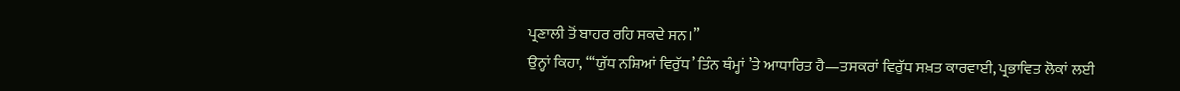ਪ੍ਰਣਾਲੀ ਤੋਂ ਬਾਹਰ ਰਹਿ ਸਕਦੇ ਸਨ।”
ਉਨ੍ਹਾਂ ਕਿਹਾ, “‘ਯੁੱਧ ਨਸ਼ਿਆਂ ਵਿਰੁੱਧ’ ਤਿੰਨ ਥੰਮ੍ਹਾਂ ’ਤੇ ਆਧਾਰਿਤ ਹੈ—ਤਸਕਰਾਂ ਵਿਰੁੱਧ ਸਖ਼ਤ ਕਾਰਵਾਈ, ਪ੍ਰਭਾਵਿਤ ਲੋਕਾਂ ਲਈ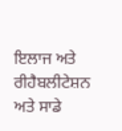ਇਲਾਜ ਅਤੇ ਰੀਹੈਬਲੀਟੇਸ਼ਨ ਅਤੇ ਸਾਡੇ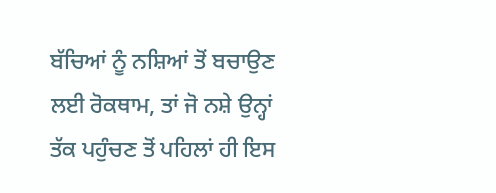ਬੱਚਿਆਂ ਨੂੰ ਨਸ਼ਿਆਂ ਤੋਂ ਬਚਾਉਣ ਲਈ ਰੋਕਥਾਮ, ਤਾਂ ਜੋ ਨਸ਼ੇ ਉਨ੍ਹਾਂ ਤੱਕ ਪਹੁੰਚਣ ਤੋਂ ਪਹਿਲਾਂ ਹੀ ਇਸ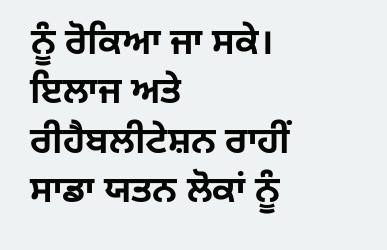ਨੂੰ ਰੋਕਿਆ ਜਾ ਸਕੇ। ਇਲਾਜ ਅਤੇ ਰੀਹੈਬਲੀਟੇਸ਼ਨ ਰਾਹੀਂ ਸਾਡਾ ਯਤਨ ਲੋਕਾਂ ਨੂੰ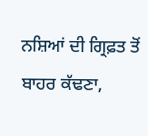ਨਸ਼ਿਆਂ ਦੀ ਗ੍ਰਿਫ਼ਤ ਤੋਂ ਬਾਹਰ ਕੱਢਣਾ,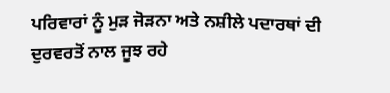ਪਰਿਵਾਰਾਂ ਨੂੰ ਮੁੜ ਜੋੜਨਾ ਅਤੇ ਨਸ਼ੀਲੇ ਪਦਾਰਥਾਂ ਦੀ ਦੁਰਵਰਤੋਂ ਨਾਲ ਜੂਝ ਰਹੇ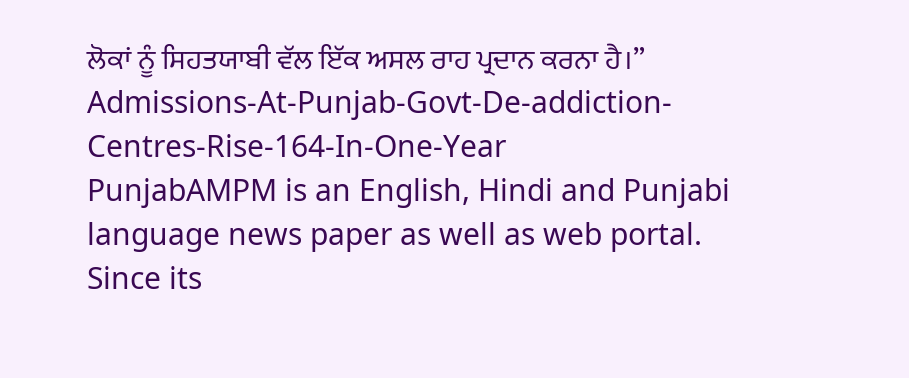ਲੋਕਾਂ ਨੂੰ ਸਿਹਤਯਾਬੀ ਵੱਲ ਇੱਕ ਅਸਲ ਰਾਹ ਪ੍ਰਦਾਨ ਕਰਨਾ ਹੈ।”
Admissions-At-Punjab-Govt-De-addiction-Centres-Rise-164-In-One-Year
PunjabAMPM is an English, Hindi and Punjabi language news paper as well as web portal. Since its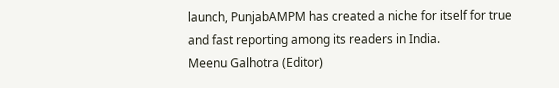launch, PunjabAMPM has created a niche for itself for true and fast reporting among its readers in India.
Meenu Galhotra (Editor)